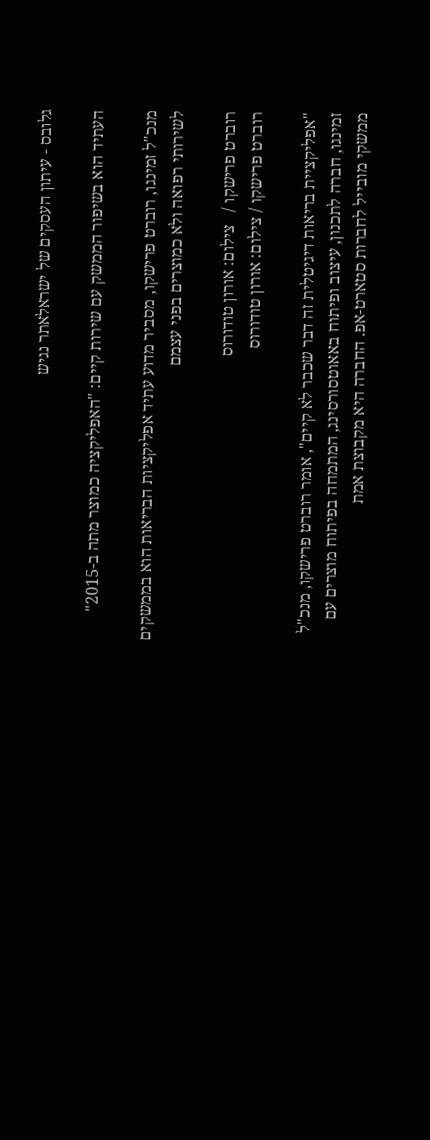גלובס - עיתון העסקים של ישראלאתר נגיש

העתיד הוא בשיפור הממשק עם שירות קיים: "האפליקציה כמוצר מתה ב-2015"

מנכ"ל זמינגו, רוברט פרישקו, מסביר מדוע עתיד אפליקציות הבריאות הוא בממשקים לשירותי רפואה ולא כמוצרים בפני עצמם

רוברט פרישקו /   צילום: אורון טודורוס
רוברט פרישקו / צילום: אורון טודורוס

"אפליקציית בריאות דיגיטלית זה דבר שכבר לא קיים", אומר רוברט פרישקו, מנכ"ל זמינגו, חברה לתכנון, עיצוב ופיתוח באאוטסורסינג, המתמחה בפיתוח מוצרים עם ממשקי מובייל לחברות סטארט-אפ. החברה היא מקבוצת אמת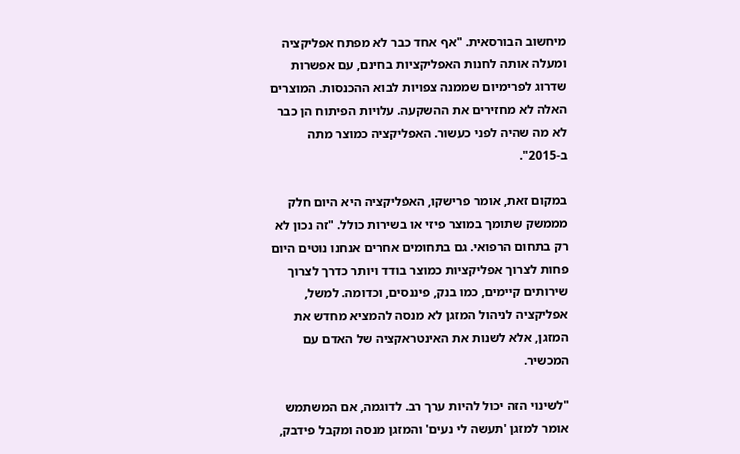מיחשוב הבורסאית. "אף אחד כבר לא מפתח אפליקציה ומעלה אותה לחנות האפליקציות בחינם, עם אפשרות שדרוג לפרימיום שממנה צפויות לבוא ההכנסות. המוצרים האלה לא מחזירים את ההשקעה. עלויות הפיתוח הן כבר לא מה שהיה לפני כעשור. האפליקציה כמוצר מתה ב-2015".

במקום זאת, אומר פרישקו, האפליקציה היא היום חלק מממשק שתומך במוצר פיזי או בשירות כולל. "זה נכון לא רק בתחום הרפואי. גם בתחומים אחרים אנחנו נוטים היום פחות לצרוך אפליקציות כמוצר בודד ויותר כדרך לצרוך שירותים קיימים, כמו בנק, פיננסים, וכדומה. למשל, אפליקציה לניהול המזגן לא מנסה להמציא מחדש את המזגן, אלא לשנות את האינטראקציה של האדם עם המכשיר.

"לשינוי הזה יכול להיות ערך רב. לדוגמה, אם המשתמש אומר למזגן 'תעשה לי נעים' והמזגן מנסה ומקבל פידבק,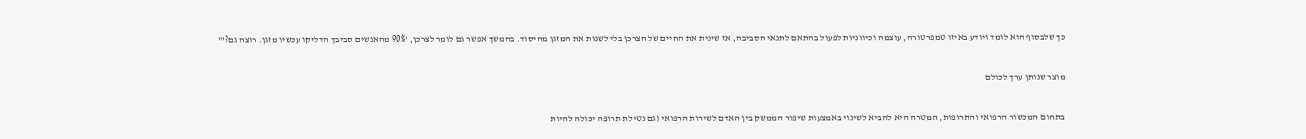כך שלבסוף הוא לומד ויודע באיזו טמפרטורה, עוצמה וכיווניות לפעול בהתאם לתנאי הסביבה, אז שינית את החיים של הצרכן בלי לשנות את המזגן מהיסוד. בהמשך אפשר גם לומר לצרכן, '90% מהאנשים סביבך הדליקו עכשיו מזגן. רוצה גם?'"

מוצר שנותן ערך לכולם

בתחום המכשור הרפואי והתרופות, המטרה היא להביא לשינוי באמצעות שיפור הממשק בין האדם לשירות הרפואי (גם נטילת תרופה יכולה להיות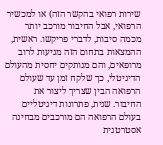שירות רפואי בהקשר הזה) או למכשיר הרפואי, אבל החיבור מורכב יותר מכמה סיבות, לדברי פריקשו. ראשית, ההמצאות בתחום הזה מגיעות לרוב מרופאים, והם מנותקים יחסית מהעולם הדיגיטלי, כך שלקח זמן עד שעולם הרפואה הבין שצריך ליצור את החיבור. שנית, פתרונות דיגיטליים בעולם הרפואה הם מורכבים מבחינה אסטרטגית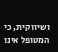ושיווקית, כי המטופל אינו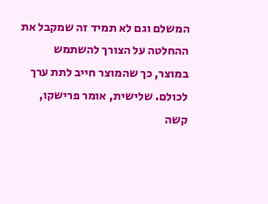המשלם וגם לא תמיד זה שמקבל את ההחלטה על הצורך להשתמש במוצר, כך שהמוצר חייב לתת ערך לכולם. שלישית, אומר פרישקו, קשה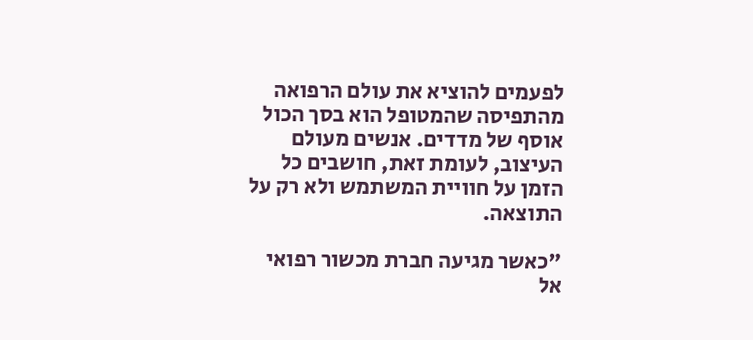לפעמים להוציא את עולם הרפואה מהתפיסה שהמטופל הוא בסך הכול אוסף של מדדים. אנשים מעולם העיצוב, לעומת זאת, חושבים כל הזמן על חוויית המשתמש ולא רק על התוצאה.

"כאשר מגיעה חברת מכשור רפואי אל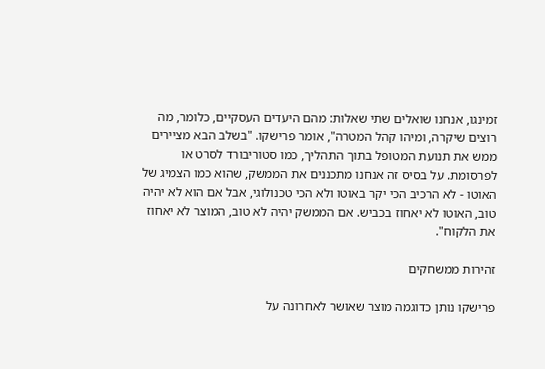זמינגו, אנחנו שואלים שתי שאלות: מהם היעדים העסקיים, כלומר, מה רוצים שיקרה, ומיהו קהל המטרה", אומר פרישקו. "בשלב הבא מציירים ממש את תנועת המטופל בתוך התהליך, כמו סטוריבורד לסרט או לפרסומת. על בסיס זה אנחנו מתכננים את הממשק, שהוא כמו הצמיג של האוטו - לא הרכיב הכי יקר באוטו ולא הכי טכנולוגי, אבל אם הוא לא יהיה טוב, האוטו לא יאחוז בכביש. אם הממשק יהיה לא טוב, המוצר לא יאחוז את הלקוח".

זהירות ממשחקים

פרישקו נותן כדוגמה מוצר שאושר לאחרונה על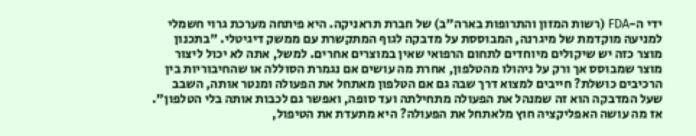ידי ה-FDA (רשות המזון והתרופות בארה"ב) של חברת תראניקה. היא פיתחה מערכת גרוי חשמלי למניעה מוקדמת של מיגרנה, המבוססת על מדבקה לגוף המתקשרת עם ממשק דיגיטלי. "בתכנון מוצר כזה יש שיקולים מיוחדים לתחום הרפואי שאין במוצרים אחרים. למשל, אתה לא יכול ליצור מוצר שמבוסס אך ורק על ניהולו מהטלפון, אחרת מה עושים אם נגמרת הסוללה או שהחיבוריות בין הרכיבים כושלת? חייבים למצוא דרך שבה גם אם הטלפון מאתחל את הפעולה ומנטר אותה, השבב שעל המדבקה הוא זה שמנהל את הפעולה מתחילתה ועד סופה, ואפשר גם לכבות אותה בלי הטלפון". אז מה עושה האפליקציה חוץ מלאתחל את הפעולה? היא מתעדת את הטיפול,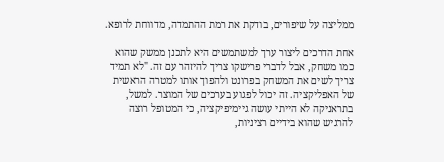ממליצה על שיפורים, בודקת את רמת ההתמדה, מדווחת לרופא.

אחת הדרכים ליצור ערך למשתמשים היא לתכנן ממשק שהוא כמו משחק, אבל לדברי פרישקו צריך להיזהר עם זה. "לא תמיד צריך לשים את המשחק בפרונט ולהפוך אותו למטרה הראשית של האפליקציה. זה יכול לפגוע בערכים של המוצר. למשל, בתראניקה לא הייתי עושה גיימיפיקציה, כי המטופל רוצה להרגיש שהוא בידיים רציניות,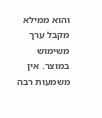והוא ממילא מקבל ערך משימוש במוצר. אין משמעות רבה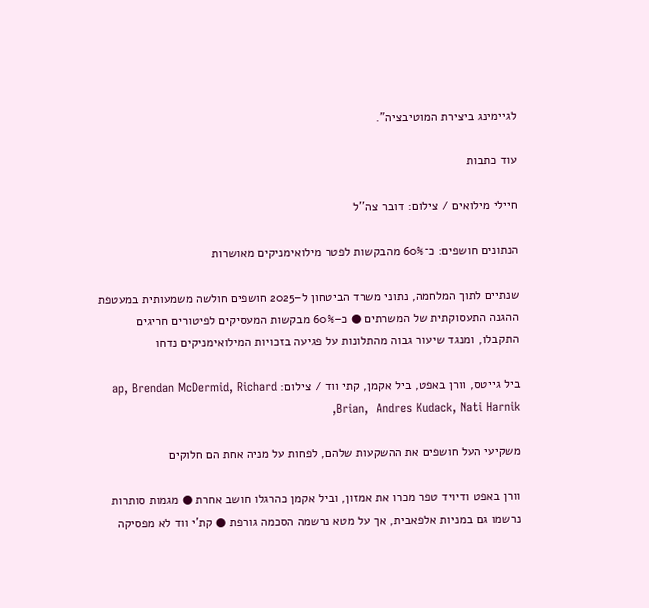לגיימינג ביצירת המוטיבציה".

עוד כתבות

חיילי מילואים / צילום: דובר צה''ל

הנתונים חושפים: כ־60% מהבקשות לפטר מילואימניקים מאושרות

שנתיים לתוך המלחמה, נתוני משרד הביטחון ל–2025 חושפים חולשה משמעותית במעטפת ההגנה התעסוקתית של המשרתים ● כ–60% מבקשות המעסיקים לפיטורים חריגים התקבלו, ומנגד שיעור גבוה מהתלונות על פגיעה בזכויות המילואימניקים נדחו

ביל גייטס, וורן באפט, ביל אקמן, קתי ווד / צילום: ap, Brendan McDermid, Richard Brian,  Andres Kudack, Nati Harnik,

משקיעי העל חושפים את ההשקעות שלהם, לפחות על מניה אחת הם חלוקים

וורן באפט ודיויד טפר מכרו את אמזון, וביל אקמן כהרגלו חושב אחרת ● מגמות סותרות נרשמו גם במניות אלפאבית, אך על מטא נרשמה הסכמה גורפת ● קת'י ווד לא מפסיקה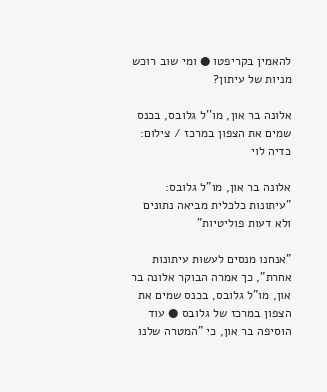להאמין בקריפטו ● ומי שוב רוכש מניות של עיתון?

אלונה בר און, מו''ל גלובס, בכנס שמים את הצפון במרכז / צילום: כדיה לוי

אלונה בר און, מו"ל גלובס: "עיתונות כלכלית מביאה נתונים ולא דעות פוליטיות"

"אנחנו מנסים לעשות עיתונות אחרת", כך אמרה הבוקר אלונה בר און, מו"ל גלובס, בכנס שמים את הצפון במרכז של גלובס ● עוד הוסיפה בר און, כי "המטרה שלנו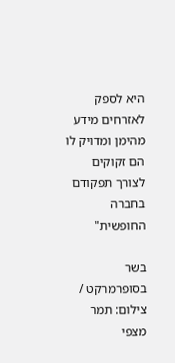היא לספק לאזרחים מידע מהימן ומדויק לו הם זקוקים לצורך תפקודם בחברה החופשית"

בשר בסופרמרקט / צילום: תמר מצפי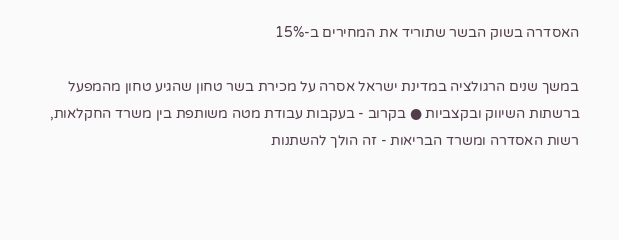האסדרה בשוק הבשר שתוריד את המחירים ב-15%

במשך שנים הרגולציה במדינת ישראל אסרה על מכירת בשר טחון שהגיע טחון מהמפעל ברשתות השיווק ובקצביות ● בקרוב - בעקבות עבודת מטה משותפת בין משרד החקלאות, רשות האסדרה ומשרד הבריאות - זה הולך להשתנות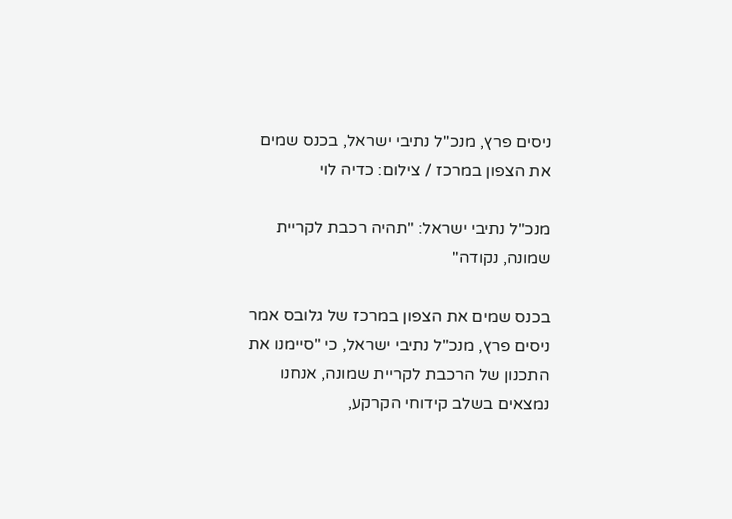ניסים פרץ, מנכ''ל נתיבי ישראל, בכנס שמים את הצפון במרכז / צילום: כדיה לוי

מנכ"ל נתיבי ישראל: "תהיה רכבת לקריית שמונה, נקודה"

בכנס שמים את הצפון במרכז של גלובס אמר ניסים פרץ, מנכ"ל נתיבי ישראל, כי "סיימנו את התכנון של הרכבת לקריית שמונה, אנחנו נמצאים בשלב קידוחי הקרקע,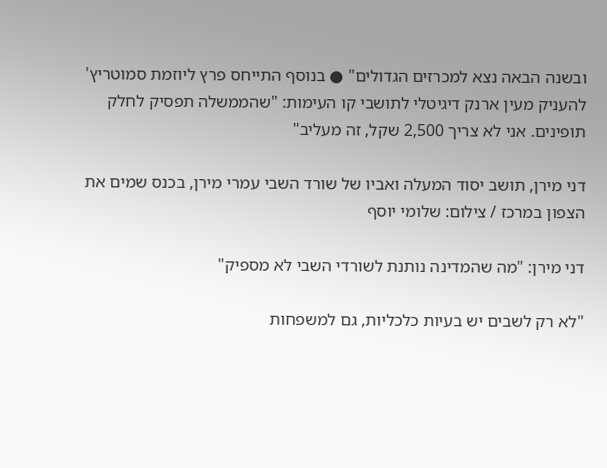ובשנה הבאה נצא למכרזים הגדולים" ● בנוסף התייחס פרץ ליוזמת סמוטריץ' להעניק מעין ארנק דיגיטלי לתושבי קו העימות: "שהממשלה תפסיק לחלק תופינים. אני לא צריך 2,500 שקל, זה מעליב"

דני מירן, תושב יסוד המעלה ואביו של שורד השבי עמרי מירן, בכנס שמים את הצפון במרכז / צילום: שלומי יוסף

דני מירן: "מה שהמדינה נותנת לשורדי השבי לא מספיק"

"לא רק לשבים יש בעיות כלכליות, גם למשפחות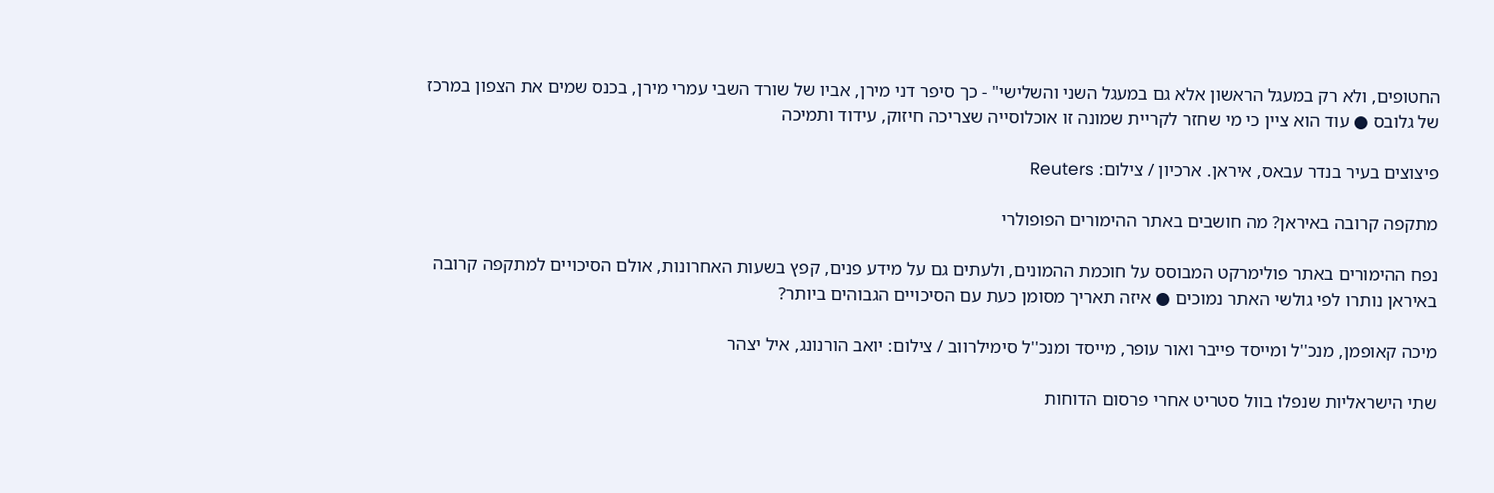החטופים, ולא רק במעגל הראשון אלא גם במעגל השני והשלישי" - כך סיפר דני מירן, אביו של שורד השבי עמרי מירן, בכנס שמים את הצפון במרכז של גלובס ● עוד הוא ציין כי מי שחזר לקריית שמונה זו אוכלוסייה שצריכה חיזוק, עידוד ותמיכה

פיצוצים בעיר בנדר עבאס, איראן. ארכיון / צילום: Reuters

מתקפה קרובה באיראן? מה חושבים באתר ההימורים הפופולרי

נפח ההימורים באתר פולימרקט המבוסס על חוכמת ההמונים, ולעתים גם על מידע פנים, קפץ בשעות האחרונות, אולם הסיכויים למתקפה קרובה באיראן נותרו לפי גולשי האתר נמוכים ● איזה תאריך מסומן כעת עם הסיכויים הגבוהים ביותר?

מיכה קאופמן, מנכ''ל ומייסד פייבר ואור עופר, מייסד ומנכ''ל סימילרווב / צילום: יואב הורנונג, איל יצהר

שתי הישראליות שנפלו בוול סטריט אחרי פרסום הדוחות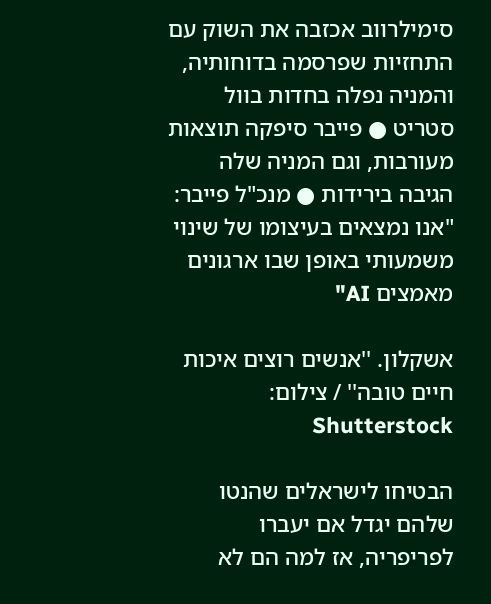סימילרווב אכזבה את השוק עם התחזיות שפרסמה בדוחותיה, והמניה נפלה בחדות בוול סטריט ● פייבר סיפקה תוצאות מעורבות, וגם המניה שלה הגיבה בירידות ● מנכ"ל פייבר: "אנו נמצאים בעיצומו של שינוי משמעותי באופן שבו ארגונים מאמצים AI"

אשקלון. ''אנשים רוצים איכות חיים טובה'' / צילום: Shutterstock

הבטיחו לישראלים שהנטו שלהם יגדל אם יעברו לפריפריה, אז למה הם לא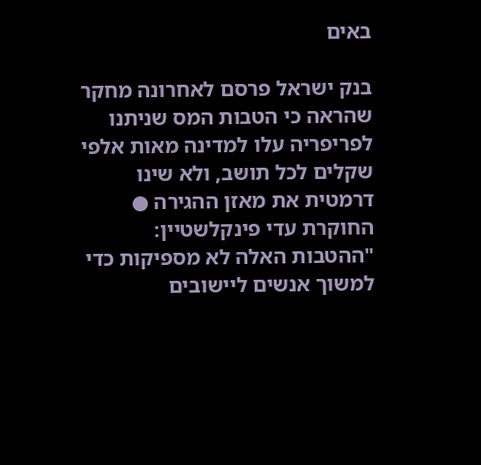באים

בנק ישראל פרסם לאחרונה מחקר שהראה כי הטבות המס שניתנו לפריפריה עלו למדינה מאות אלפי שקלים לכל תושב, ולא שינו דרמטית את מאזן ההגירה ● החוקרת עדי פינקלשטיין: "ההטבות האלה לא מספיקות כדי למשוך אנשים ליישובים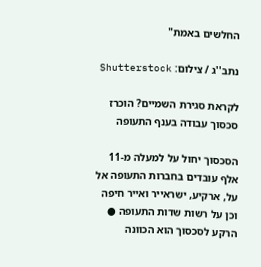החלשים באמת"

נתב''ג / צילום: Shutterstock

לקראת סגירת השמיים? הוכרז סכסוך עבודה בענף התעופה

הסכסוך יחול על למעלה מ-11 אלף עובדים בחברות התעופה אל על, ארקיע, ישראייר ואייר חיפה וכן על רשות שדות התעופה ● הרקע לסכסוך הוא הכוונה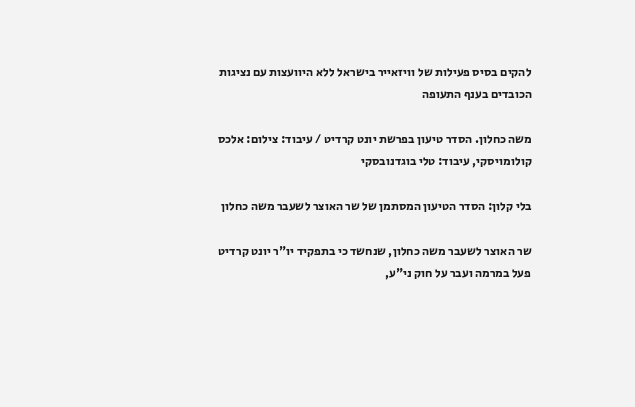להקים בסיס פעילות של וויזאייר בישראל ללא היוועצות עם נציגות הכובדים בענף התעופה

משה כחלון. הסדר טיעון בפרשת יונט קרדיט / עיבוד: צילום: אלכס קולומויסקי, עיבוד: טלי בוגדנובסקי

בלי קלון: הסדר הטיעון המסתמן של שר האוצר לשעבר משה כחלון

שר האוצר לשעבר משה כחלון, שנחשד כי בתפקיד יו"ר יונט קרדיט פעל במרמה ועבר על חוק ני"ע,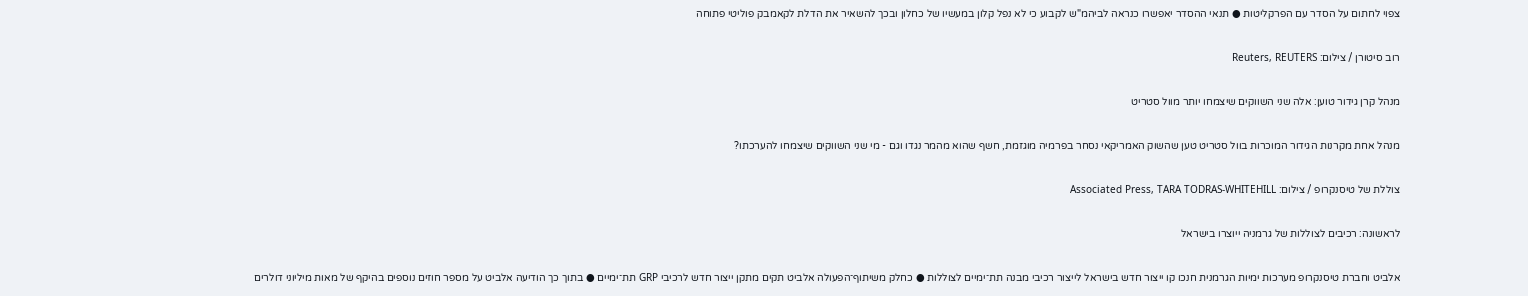צפוי לחתום על הסדר עם הפרקליטות ● תנאי ההסדר יאפשרו כנראה לביהמ"ש לקבוע כי לא נפל קלון במעשיו של כחלון ובכך להשאיר את הדלת לקאמבק פוליטי פתוחה

רוב סיטורן / צילום: Reuters, REUTERS

מנהל קרן גידור טוען: אלה שני השווקים שיצמחו יותר מוול סטריט

מנהל אחת מקרנות הגידור המוכרות בוול סטריט טען שהשוק האמריקאי נסחר בפרמיה מוגזמת, חשף שהוא מהמר נגדו וגם - מי שני השווקים שיצמחו להערכתו?

צוללת של טיסנקרופ / צילום: Associated Press, TARA TODRAS-WHITEHILL

לראשונה: רכיבים לצוללות של גרמניה ייוצרו בישראל

אלביט וחברת טיסנקרופ מערכות ימיות הגרמנית חנכו קו ייצור חדש בישראל לייצור רכיבי מבנה תת־ימיים לצוללות ● כחלק משיתוף־הפעולה אלביט תקים מתקן ייצור חדש לרכיבי GRP תת־ימיים ● בתוך כך הודיעה אלביט על מספר חוזים נוספים בהיקף של מאות מיליוני דולרים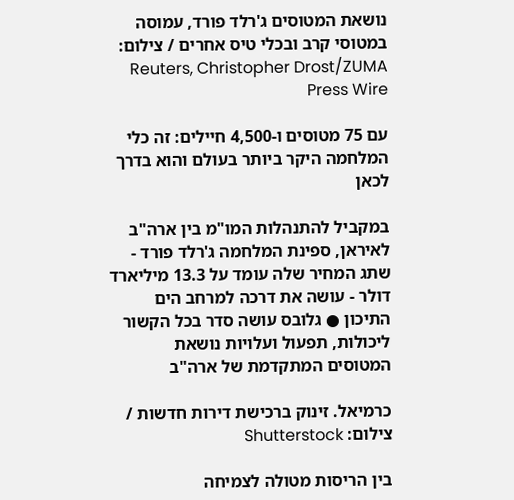נושאת המטוסים ג'רלד פורד, עמוסה במטוסי קרב ובכלי טיס אחרים / צילום: Reuters, Christopher Drost/ZUMA Press Wire

עם 75 מטוסים ו-4,500 חיילים: זה כלי המלחמה היקר ביותר בעולם והוא בדרך לכאן

במקביל להתנהלות המו"מ בין ארה"ב לאיראן, ספינת המלחמה ג'רלד פורד - שתג המחיר שלה עומד על 13.3 מיליארד דולר - עושה את דרכה למרחב הים התיכון ● גלובס עושה סדר בכל הקשור ליכולות, תפעול ועלויות נושאת המטוסים המתקדמת של ארה"ב

כרמיאל. זינוק ברכישת דירות חדשות / צילום: Shutterstock

בין הריסות מטולה לצמיחה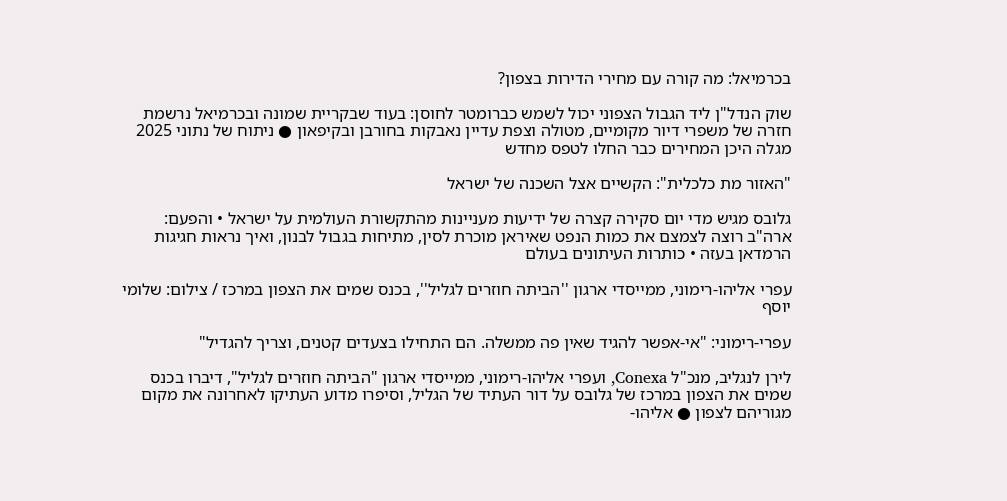בכרמיאל: מה קורה עם מחירי הדירות בצפון?

שוק הנדל"ן ליד הגבול הצפוני יכול לשמש כברומטר לחוסן: בעוד שבקריית שמונה ובכרמיאל נרשמת חזרה של משפרי דיור מקומיים, מטולה וצפת עדיין נאבקות בחורבן ובקיפאון ● ניתוח של נתוני 2025 מגלה היכן המחירים כבר החלו לטפס מחדש

"האזור מת כלכלית": הקשיים אצל השכנה של ישראל

גלובס מגיש מדי יום סקירה קצרה של ידיעות מעניינות מהתקשורת העולמית על ישראל • והפעם: ארה"ב רוצה לצמצם את כמות הנפט שאיראן מוכרת לסין, מתיחות בגבול לבנון, ואיך נראות חגיגות הרמדאן בעזה • כותרות העיתונים בעולם

עפרי אליהו-רימוני, ממייסדי ארגון ''הביתה חוזרים לגליל'', בכנס שמים את הצפון במרכז / צילום: שלומי יוסף

עפרי-רימוני: "אי-אפשר להגיד שאין פה ממשלה. הם התחילו בצעדים קטנים, וצריך להגדיל"

לירן לנגליב, מנכ"ל Conexa, ועפרי אליהו-רימוני, ממייסדי ארגון "הביתה חוזרים לגליל", דיברו בכנס שמים את הצפון במרכז של גלובס על דור העתיד של הגליל, וסיפרו מדוע העתיקו לאחרונה את מקום מגוריהם לצפון ● אליהו-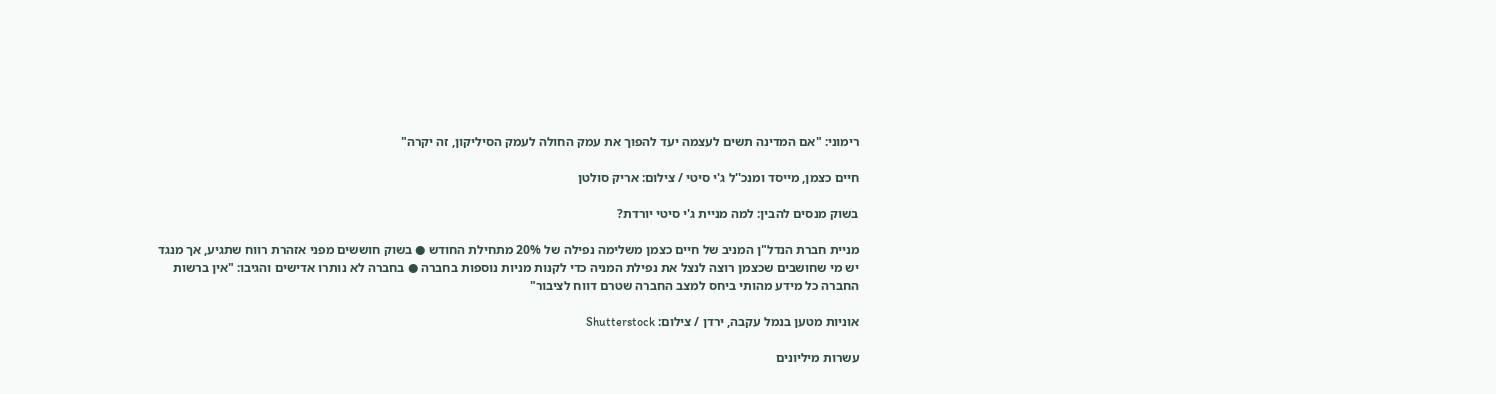רימוני: "אם המדינה תשים לעצמה יעד להפוך את עמק החולה לעמק הסיליקון, זה יקרה"

חיים כצמן, מייסד ומנכ''ל ג'י סיטי / צילום: אריק סולטן

בשוק מנסים להבין: למה מניית ג'י סיטי יורדת?

מניית חברת הנדל"ן המניב של חיים כצמן משלימה נפילה של 20% מתחילת החודש ● בשוק חוששים מפני אזהרת רווח שתגיע, אך מנגד יש מי שחושבים שכצמן רוצה לנצל את נפילת המניה כדי לקנות מניות נוספות בחברה ● בחברה לא נותרו אדישים והגיבו: "אין ברשות החברה כל מידע מהותי ביחס למצב החברה שטרם דווח לציבור"

אוניות מטען בנמל עקבה, ירדן / צילום: Shutterstock

עשרות מיליונים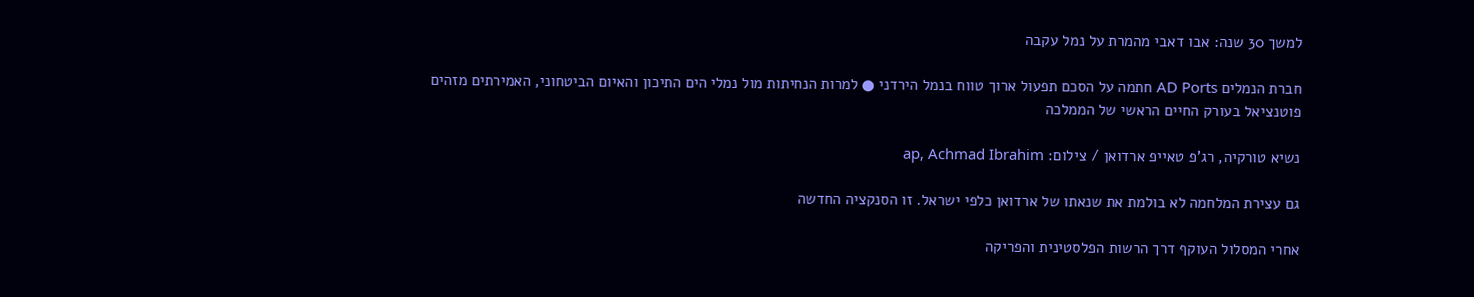למשך 30 שנה: אבו דאבי מהמרת על נמל עקבה

חברת הנמלים AD Ports חתמה על הסכם תפעול ארוך טווח בנמל הירדני ● למרות הנחיתות מול נמלי הים התיכון והאיום הביטחוני, האמירתים מזהים פוטנציאל בעורק החיים הראשי של הממלכה

נשיא טורקיה, רג'פ טאייפ ארדואן / צילום: ap, Achmad Ibrahim

גם עצירת המלחמה לא בולמת את שנאתו של ארדואן כלפי ישראל. זו הסנקציה החדשה

אחרי המסלול העוקף דרך הרשות הפלסטינית והפריקה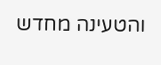והטעינה מחדש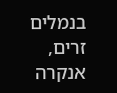בנמלים זרים, אנקרה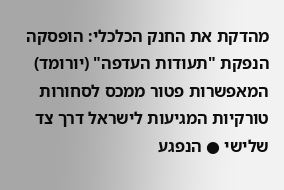מהדקת את החנק הכלכלי: הופסקה הנפקת "תעודות העדפה" (יורומד) המאפשרות פטור ממכס לסחורות טורקיות המגיעות לישראל דרך צד שלישי ● הנפגע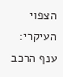הצפוי העיקרי: ענף הרכב